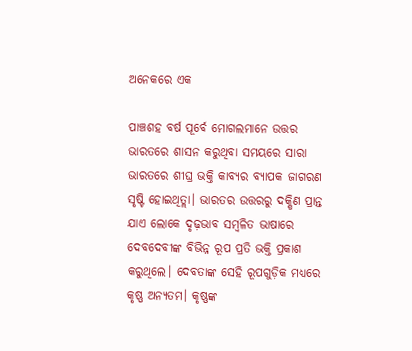ଅନେକରେ ଏକ

ପାଞ୍ଚଶହ ବର୍ଷ ପୂର୍ବେ ମୋଗଲମାନେ ଉତ୍ତର ଭାରତରେ ଶାସନ କରୁଥିବା ସମୟରେ ସାରା ଭାରତରେ ଶୀଘ୍ର ଭକ୍ତି କାବ୍ୟର ବ୍ୟାପକ ଜାଗରଣ ସୃଷ୍ଟି ହୋଇଥିତ୍ଲା। ଭାରତର ଉତ୍ତରରୁ ଦକ୍ଷିଣ ପ୍ରାନ୍ତ ଯାଏ ଲୋକେ ଦୃଢ଼ଭାବ ସମ୍ବଳିତ ଭାଷାରେ ଦେବଦେବୀଙ୍କ ବିଭିନ୍ନ ରୂପ ପ୍ରତି ଭକ୍ତି ପ୍ରକାଶ କରୁଥିଲେ। ଦେବତାଙ୍କ ସେହି ରୂପଗୁଡ଼ିକ ମଧ୍ୟରେ କୃଷ୍ଣ ଅନ୍ୟତମ। କୃଷ୍ଣଙ୍କ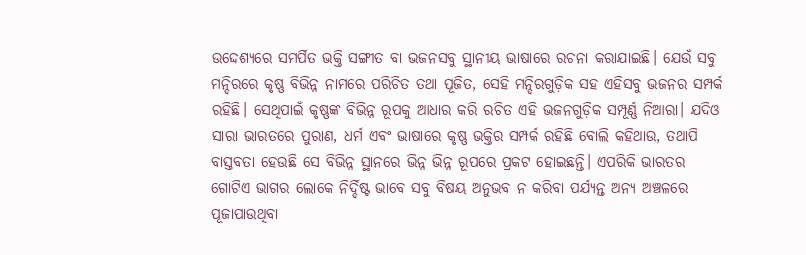ଉଦ୍ଦେଶ୍ୟରେ ସମର୍ପିତ ଭକ୍ତି ସଙ୍ଗୀତ ବା ଭଜନସବୁ ସ୍ଥାନୀୟ ଭାଷାରେ ରଚନା କରାଯାଇଛି। ଯେଉଁ ସବୁ ମନ୍ଦିରରେ କୃଷ୍ଣ ବିଭିନ୍ନ ନାମରେ ପରିଚିତ ତଥା ପୂଜିତ, ସେହି ମନ୍ଦିରଗୁଡ଼ିକ ସହ ଏହିସବୁ ଭଜନର ସମ୍ପର୍କ ରହିଛି। ସେଥିପାଇଁ କୃଷ୍ଣଙ୍କ ବିଭିନ୍ନ ରୂପକୁ ଆଧାର କରି ରଚିତ ଏହି ଭଜନଗୁଡ଼ିକ ସମ୍ପୂର୍ଣ୍ଣ ନିଆରା। ଯଦିଓ ସାରା ଭାରତରେ ପୁରାଣ, ଧର୍ମ ଏବଂ ଭାଷାରେ କୃଷ୍ଣ ଭକ୍ତିର ସମ୍ପର୍କ ରହିଛି ବୋଲି କହିଥାଉ, ତଥାପି ବାସ୍ତବତା ହେଉଛି ସେ ବିଭିନ୍ନ ସ୍ଥାନରେ ଭିନ୍ନ ଭିନ୍ନ ରୂପରେ ପ୍ରକଟ ହୋଇଛନ୍ତି। ଏପରିକି ଭାରତର ଗୋଟିଏ ଭାଗର ଲୋକେ ନିର୍ଦ୍ଦିଷ୍ଟ ଭାବେ ସବୁ ବିଷୟ ଅନୁଭବ ନ କରିବା ପର୍ଯ୍ୟନ୍ତ ଅନ୍ୟ ଅଞ୍ଚଳରେ ପୂଜାପାଉଥିବା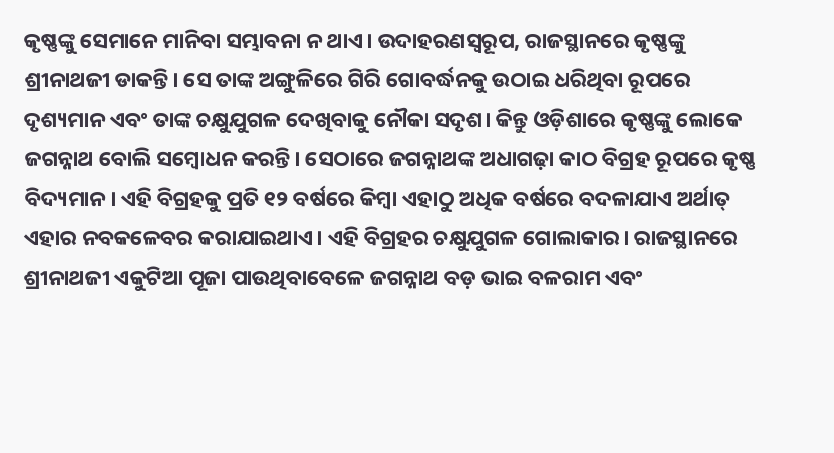କୃଷ୍ଣଙ୍କୁ ସେମାନେ ମାନିବା ସମ୍ଭାବନା ନ ଥାଏ। ଉଦାହରଣସ୍ବରୂପ, ରାଜସ୍ଥାନରେ କୃଷ୍ଣଙ୍କୁ ଶ୍ରୀନାଥଜୀ ଡାକନ୍ତି। ସେ ତାଙ୍କ ଅଙ୍ଗୁଳିରେ ଗିରି ଗୋବର୍ଦ୍ଧନକୁ ଉଠାଇ ଧରିଥିବା ରୂପରେ ଦୃଶ୍ୟମାନ ଏବଂ ତାଙ୍କ ଚକ୍ଷୁଯୁଗଳ ଦେଖିବାକୁ ନୌକା ସଦୃଶ। କିନ୍ତୁ ଓଡ଼ିଶାରେ କୃଷ୍ଣଙ୍କୁ ଲୋକେ ଜଗନ୍ନାଥ ବୋଲି ସମ୍ବୋଧନ କରନ୍ତି। ସେଠାରେ ଜଗନ୍ନାଥଙ୍କ ଅଧାଗଢ଼ା କାଠ ବିଗ୍ରହ ରୂପରେ କୃଷ୍ଣ ବିଦ୍ୟମାନ। ଏହି ବିଗ୍ରହକୁ ପ୍ରତି ୧୨ ବର୍ଷରେ କିମ୍ବା ଏହାଠୁ ଅଧିକ ବର୍ଷରେ ବଦଳାଯାଏ ଅର୍ଥାତ୍‌ ଏହାର ନବକଳେବର କରାଯାଇଥାଏ। ଏହି ବିଗ୍ରହର ଚକ୍ଷୁଯୁଗଳ ଗୋଲାକାର। ରାଜସ୍ଥାନରେ ଶ୍ରୀନାଥଜୀ ଏକୁଟିଆ ପୂଜା ପାଉଥିବାବେଳେ ଜଗନ୍ନାଥ ବଡ଼ ଭାଇ ବଳରାମ ଏବଂ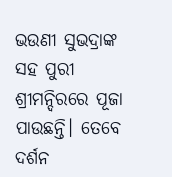ଭଉଣୀ ସୁଭଦ୍ରାଙ୍କ ସହ ପୁରୀ ଶ୍ରୀମନ୍ଦିରରେ ପୂଜା ପାଉଛନ୍ତି। ତେବେ ଦର୍ଶନ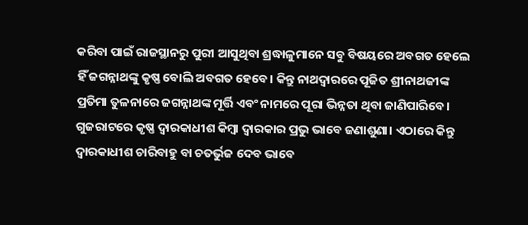କରିବା ପାଇଁ ରାଜସ୍ଥାନରୁ ପୁରୀ ଆସୁଥିବା ଶ୍ରଦ୍ଧାଳୁମାନେ ସବୁ ବିଷୟରେ ଅବଗତ ହେଲେ ହିଁ ଜଗନ୍ନାଥଙ୍କୁ କୃଷ୍ଣ ବୋଲି ଅବଗତ ହେବେ। କିନ୍ତୁ ନାଥଦ୍ୱାରରେ ପୂଜିତ ଶ୍ରୀନାଥଜୀଙ୍କ ପ୍ରତିମା ତୁଳନାରେ ଜଗନ୍ନାଥଙ୍କ ମୂର୍ତ୍ତି ଏବଂ ନାମରେ ପୂରା ଭିନ୍ନତା ଥିବା ଜାଣିପାରିବେ।
ଗୁଜରାଟରେ କୃଷ୍ଣ ଦ୍ୱାରକାଧୀଶ କିମ୍ବା ଦ୍ୱାରକାର ପ୍ରଭୁ ଭାବେ ଜଣାଶୁଣା। ଏଠାରେ କିନ୍ତୁ ଦ୍ୱାରକାଧୀଶ ଚାରିବାହୁ ବା ଚତର୍ଭୁଜ ଦେବ ଭାବେ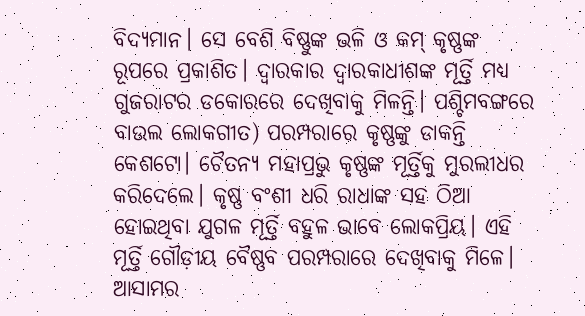ବିଦ୍ୟମାନ। ସେ ବେଶି ବିଷ୍ଣୁଙ୍କ ଭଳି ଓ କମ୍‌ କୃଷ୍ଣଙ୍କ ରୂପରେ ପ୍ରକାଶିତ। ଦ୍ୱାରକାର ଦ୍ୱାରକାଧୀଶଙ୍କ ମୂର୍ତ୍ତି ମଧ୍ୟ ଗୁଜରାଟର ଡକୋରରେ ଦେଖିବାକୁ ମିଳନ୍ତି। ପଶ୍ଚିମବଙ୍ଗରେ ବାଉଲ ଲୋକଗୀତ) ପରମ୍ପରାରେ କୃଷ୍ଣଙ୍କୁ ଡାକନ୍ତି କେଶଟୋ। ଚୈତନ୍ୟ ମହାପ୍ରଭୁ କୃଷ୍ଣଙ୍କ ମୂର୍ତ୍ତିକୁ ମୁରଲୀଧର କରିଦେଲେ। କୃଷ୍ଣ ବଂଶୀ ଧରି ରାଧାଙ୍କ ସହ ଠିଆ ହୋଇଥିବା ଯୁଗଳ ମୂର୍ତ୍ତି ବହୁଳ ଭାବେ ଲୋକପ୍ରିୟ। ଏହି ମୂର୍ତ୍ତି ଗୌଡ଼ୀୟ ବୈଷ୍ଣବ ପରମ୍ପରାରେ ଦେଖିବାକୁ ମିଳେ। ଆସାମର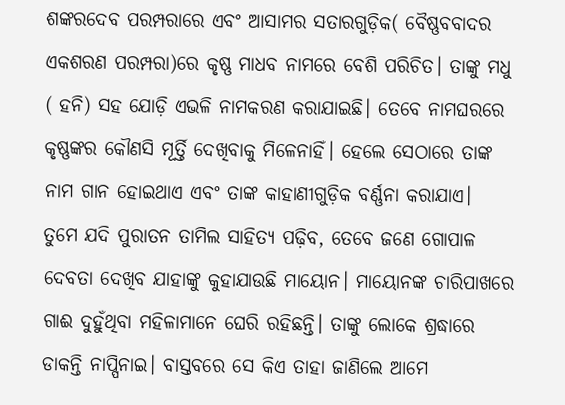ଶଙ୍କରଦେବ ପରମ୍ପରାରେ ଏବଂ ଆସାମର ସତାରଗୁଡ଼ିକ( ବୈଷ୍ଣବବାଦର ଏକଶରଣ ପରମ୍ପରା)ରେ କୃଷ୍ଣ ମାଧବ ନାମରେ ବେଶି ପରିଚିତ। ତାଙ୍କୁ ମଧୁ ( ହନି) ସହ ଯୋଡ଼ି ଏଭଳି ନାମକରଣ କରାଯାଇଛି। ତେବେ ନାମଘରରେ କୃଷ୍ଣଙ୍କର କୌଣସି ମୂର୍ତ୍ତି ଦେଖିବାକୁ ମିଳେନାହିଁ। ହେଲେ ସେଠାରେ ତାଙ୍କ ନାମ ଗାନ ହୋଇଥାଏ ଏବଂ ତାଙ୍କ କାହାଣୀଗୁଡ଼ିକ ବର୍ଣ୍ଣନା କରାଯାଏ।
ତୁମେ ଯଦି ପୁରାତନ ତାମିଲ ସାହିତ୍ୟ ପଢ଼ିବ, ତେବେ ଜଣେ ଗୋପାଳ ଦେବତା ଦେଖିବ ଯାହାଙ୍କୁ କୁହାଯାଉଛି ମାୟୋନ। ମାୟୋନଙ୍କ ଚାରିପାଖରେ ଗାଈ ଦୁହୁଁଥିବା ମହିଳାମାନେ ଘେରି ରହିଛନ୍ତି। ତାଙ୍କୁ ଲୋକେ ଶ୍ରଦ୍ଧାରେ ଡାକନ୍ତି ନାପ୍ପିନାଇ। ବାସ୍ତବରେ ସେ କିଏ ତାହା ଜାଣିଲେ ଆମେ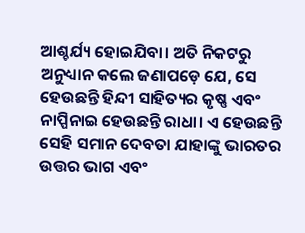ଆଶ୍ଚର୍ଯ୍ୟ ହୋଇଯିବା। ଅତି ନିକଟରୁ ଅନୁଧ୍ୟାନ କଲେ ଜଣାପଡ଼େ ଯେ, ସେ ହେଉଛନ୍ତି ହିନ୍ଦୀ ସାହିତ୍ୟର କୃଷ୍ଣ ଏବଂ ନାପ୍ପିନାଇ ହେଉଛନ୍ତି ରାଧା। ଏ ହେଉଛନ୍ତି ସେହି ସମାନ ଦେବତା ଯାହାଙ୍କୁ ଭାରତର ଉତ୍ତର ଭାଗ ଏବଂ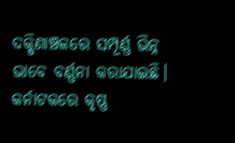ଦକ୍ଷିଣାଞ୍ଚଳରେ ସମ୍ପୂର୍ଣ୍ଣ ଭିନ୍ନ ଭାବେ ବର୍ଣ୍ଣନା କରାଯାଇଛି। କର୍ନାଟକରେ କୃଷ୍ଣ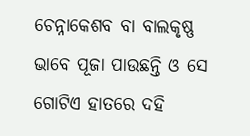ଚେନ୍ନାକେଶବ ବା ବାଲକୃଷ୍ଣ ଭାବେ ପୂଜା ପାଉଛନ୍ତି ଓ ସେ ଗୋଟିଏ ହାତରେ ଦହି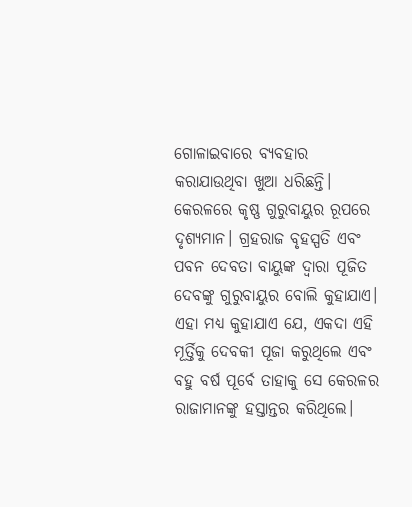ଗୋଳାଇବାରେ ବ୍ୟବହାର କରାଯାଉଥିବା ଖୁଆ ଧରିଛନ୍ତି। କେରଳରେ କୃଷ୍ଣ ଗୁରୁବାୟୁର ରୂପରେ ଦୃଶ୍ୟମାନ। ଗ୍ରହରାଜ ବୃହସ୍ପତି ଏବଂ ପବନ ଦେବତା ବାୟୁଙ୍କ ଦ୍ୱାରା ପୂଜିତ ଦେବଙ୍କୁ ଗୁରୁବାୟୁର ବୋଲି କୁହାଯାଏ। ଏହା ମଧ୍ୟ କୁହାଯାଏ ଯେ, ଏକଦା ଏହି ମୂର୍ତ୍ତିକୁ ଦେବକୀ ପୂଜା କରୁଥିଲେ ଏବଂ ବହୁ ବର୍ଷ ପୂର୍ବେ ତାହାକୁ ସେ କେରଳର ରାଜାମାନଙ୍କୁ ହସ୍ତାନ୍ତର କରିଥିଲେ।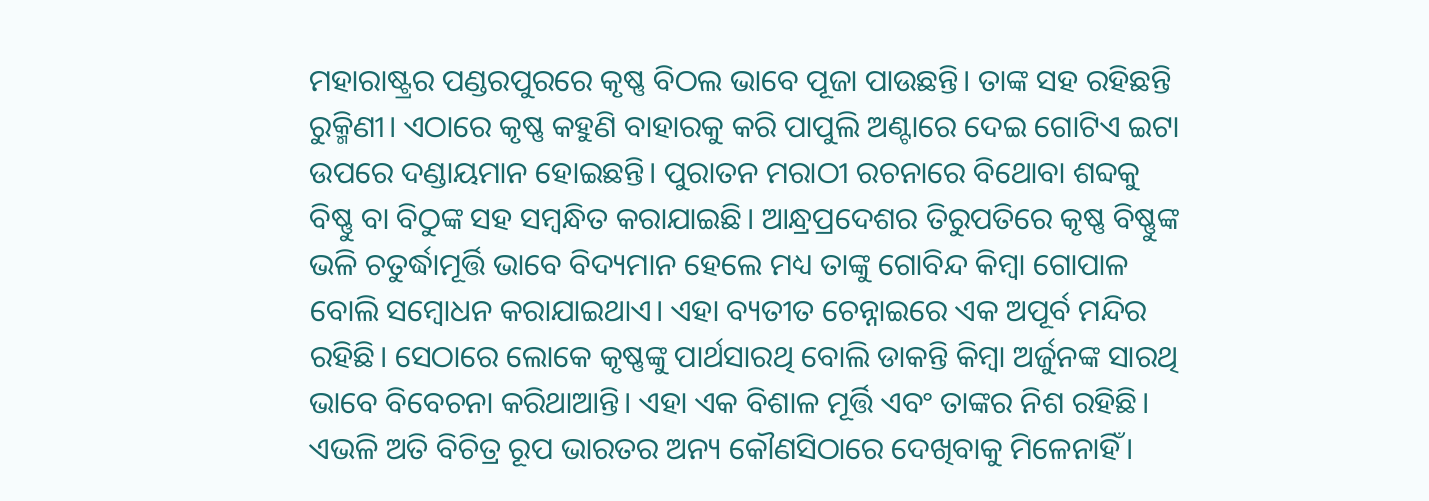ମହାରାଷ୍ଟ୍ରର ପଣ୍ଡରପୁରରେ କୃଷ୍ଣ ବିଠଲ ଭାବେ ପୂଜା ପାଉଛନ୍ତି। ତାଙ୍କ ସହ ରହିଛନ୍ତି ରୁକ୍ମିଣୀ। ଏଠାରେ କୃଷ୍ଣ କହୁଣି ବାହାରକୁ କରି ପାପୁଲି ଅଣ୍ଟାରେ ଦେଇ ଗୋଟିଏ ଇଟା ଉପରେ ଦଣ୍ଡାୟମାନ ହୋଇଛନ୍ତି। ପୁରାତନ ମରାଠୀ ରଚନାରେ ବିଥୋବା ଶବ୍ଦକୁ ବିଷ୍ଣୁ ବା ବିଠୁଙ୍କ ସହ ସମ୍ବନ୍ଧିତ କରାଯାଇଛି। ଆନ୍ଧ୍ରପ୍ରଦେଶର ତିରୁପତିରେ କୃଷ୍ଣ ବିଷ୍ଣୁଙ୍କ ଭଳି ଚତୁର୍ଦ୍ଧାମୂର୍ତ୍ତି ଭାବେ ବିଦ୍ୟମାନ ହେଲେ ମଧ୍ୟ ତାଙ୍କୁ ଗୋବିନ୍ଦ କିମ୍ବା ଗୋପାଳ ବୋଲି ସମ୍ବୋଧନ କରାଯାଇଥାଏ। ଏହା ବ୍ୟତୀତ ଚେନ୍ନାଇରେ ଏକ ଅପୂର୍ବ ମନ୍ଦିର ରହିଛି। ସେଠାରେ ଲୋକେ କୃଷ୍ଣଙ୍କୁ ପାର୍ଥସାରଥି ବୋଲି ଡାକନ୍ତି କିମ୍ବା ଅର୍ଜୁନଙ୍କ ସାରଥି ଭାବେ ବିବେଚନା କରିଥାଆନ୍ତି। ଏହା ଏକ ବିଶାଳ ମୂର୍ତ୍ତି ଏବଂ ତାଙ୍କର ନିଶ ରହିଛି। ଏଭଳି ଅତି ବିଚିତ୍ର ରୂପ ଭାରତର ଅନ୍ୟ କୌଣସିଠାରେ ଦେଖିବାକୁ ମିଳେନାହିଁ।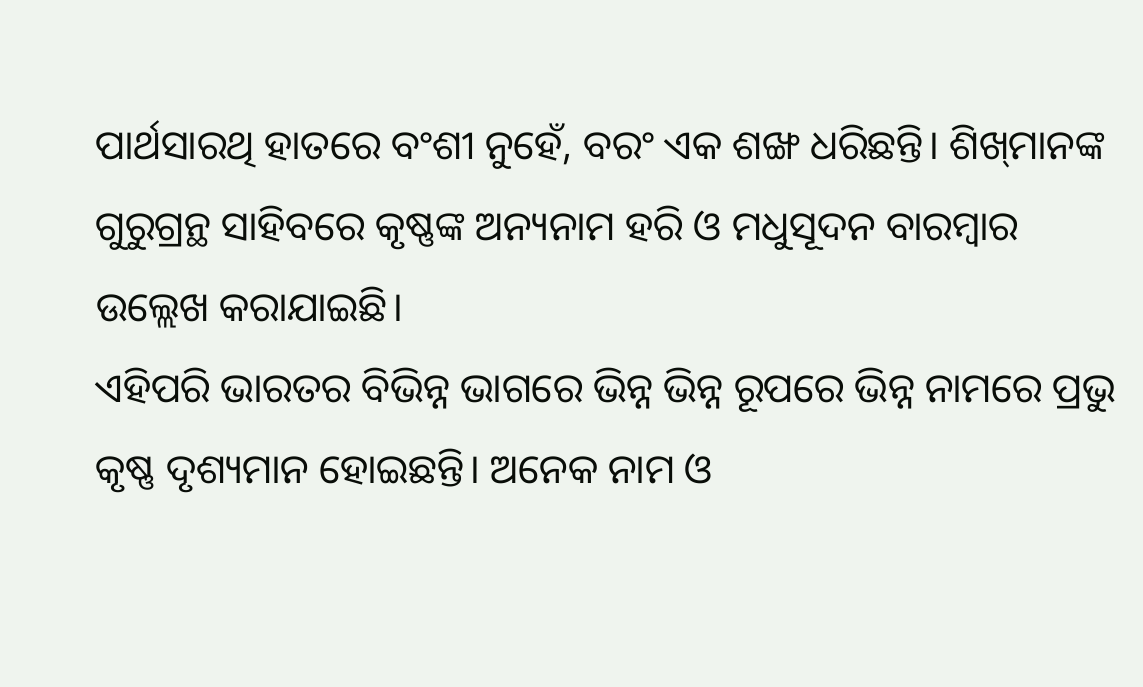ପାର୍ଥସାରଥି ହାତରେ ବଂଶୀ ନୁହେଁ, ବରଂ ଏକ ଶଙ୍ଖ ଧରିଛନ୍ତି। ଶିଖ୍‌ମାନଙ୍କ ଗୁରୁଗ୍ରନ୍ଥ ସାହିବରେ କୃଷ୍ଣଙ୍କ ଅନ୍ୟନାମ ହରି ଓ ମଧୁସୂଦନ ବାରମ୍ବାର ଉଲ୍ଲେଖ କରାଯାଇଛି।
ଏହିପରି ଭାରତର ବିଭିନ୍ନ ଭାଗରେ ଭିନ୍ନ ଭିନ୍ନ ରୂପରେ ଭିନ୍ନ ନାମରେ ପ୍ରଭୁ କୃଷ୍ଣ ଦୃଶ୍ୟମାନ ହୋଇଛନ୍ତି। ଅନେକ ନାମ ଓ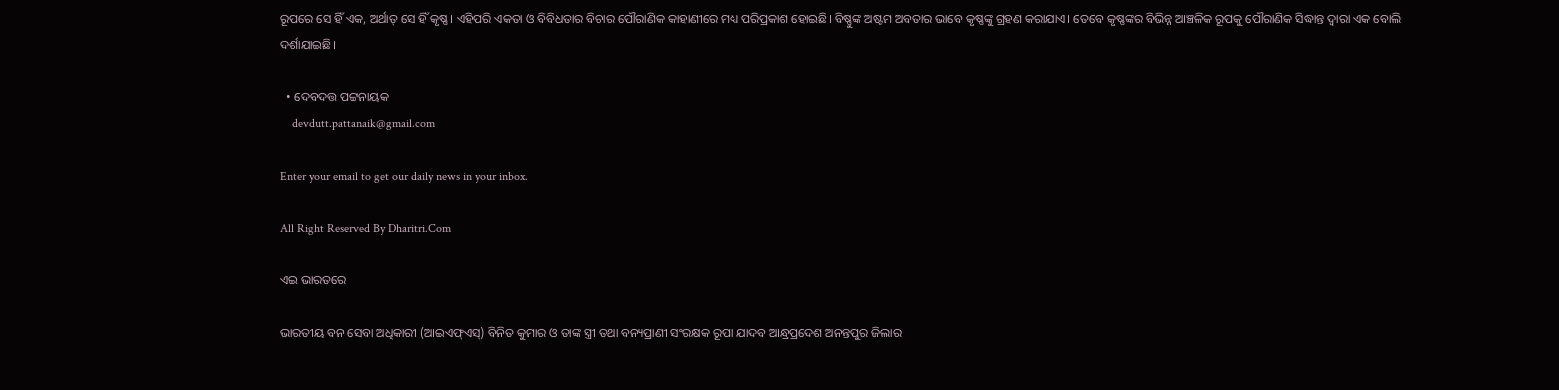ରୂପରେ ସେ ହିଁ ଏକ, ଅର୍ଥାତ୍‌ ସେ ହିଁ କୃଷ୍ଣ। ଏହିପରି ଏକତା ଓ ବିବିଧତାର ବିଚାର ପୌରାଣିକ କାହାଣୀରେ ମଧ୍ୟ ପରିପ୍ରକାଶ ହୋଇଛି। ବିଷ୍ଣୁଙ୍କ ଅଷ୍ଟମ ଅବତାର ଭାବେ କୃଷ୍ଣଙ୍କୁ ଗ୍ରହଣ କରାଯାଏ। ତେବେ କୃଷ୍ଣଙ୍କର ବିଭିନ୍ନ ଆଞ୍ଚଳିକ ରୂପକୁ ପୌରାଣିକ ସିଦ୍ଧାନ୍ତ ଦ୍ୱାରା ଏକ ବୋଲି ଦର୍ଶାଯାଇଛି।

  • ଦେବଦତ୍ତ ପଟ୍ଟନାୟକ
    devdutt.pattanaik@gmail.com

Enter your email to get our daily news in your inbox.

All Right Reserved By Dharitri.Com

ଏଇ ଭାରତରେ

ଭାରତୀୟ ବନ ସେବା ଅଧିକାରୀ (ଆଇଏଫ୍‌ଏସ୍‌) ବିନିତ କୁମାର ଓ ତାଙ୍କ ସ୍ତ୍ରୀ ତଥା ବନ୍ୟପ୍ରାଣୀ ସଂରକ୍ଷକ ରୂପା ଯାଦବ ଆନ୍ଧ୍ରପ୍ରଦେଶ ଅନନ୍ତପୁର ଜିଲାର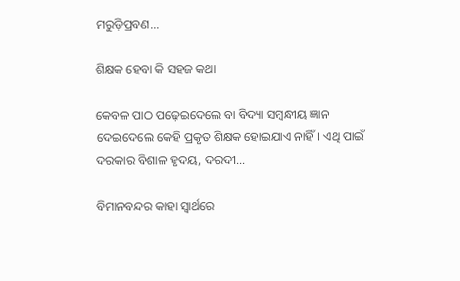ମରୁଡ଼ିପ୍ରବଣ...

ଶିକ୍ଷକ ହେବା କି ସହଜ କଥା

କେବଳ ପାଠ ପଢ଼େଇଦେଲେ ବା ବିଦ୍ୟା ସମ୍ବନ୍ଧୀୟ ଜ୍ଞାନ ଦେଇଦେଲେ କେହି ପ୍ରକୃତ ଶିକ୍ଷକ ହୋଇଯାଏ ନାହିଁ। ଏଥି ପାଇଁ ଦରକାର ବିଶାଳ ହୃଦୟ, ଦରଦୀ...

ବିମାନବନ୍ଦର କାହା ସ୍ବାର୍ଥରେ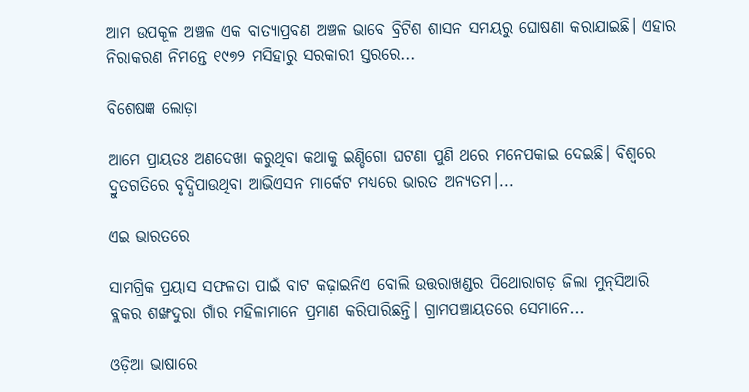ଆମ ଉପକୂଳ ଅଞ୍ଚଳ ଏକ ବାତ୍ୟାପ୍ରବଣ ଅଞ୍ଚଳ ଭାବେ ବ୍ରିଟିଶ ଶାସନ ସମୟରୁ ଘୋଷଣା କରାଯାଇଛି। ଏହାର ନିରାକରଣ ନିମନ୍ତେ ୧୯୭୨ ମସିହାରୁ ସରକାରୀ ସ୍ତରରେ...

ବିଶେଷଜ୍ଞ ଲୋଡ଼ା

ଆମେ ପ୍ରାୟତଃ ଅଣଦେଖା କରୁଥିବା କଥାକୁ ଇଣ୍ଡିଗୋ ଘଟଣା ପୁଣି ଥରେ ମନେପକାଇ ଦେଇଛି। ବିଶ୍ୱରେ ଦ୍ରୁତଗତିରେ ବୃଦ୍ଧିପାଉଥିବା ଆଭିଏସନ ମାର୍କେଟ ମଧ୍ୟରେ ଭାରତ ଅନ୍ୟତମ।...

ଏଇ ଭାରତରେ

ସାମଗ୍ରିକ ପ୍ରୟାସ ସଫଳତା ପାଇଁ ବାଟ କଢ଼ାଇନିଏ ବୋଲି ଉତ୍ତରାଖଣ୍ଡର ପିଥୋରାଗଡ଼ ଜିଲା ମୁନ୍‌ସିଆରି ବ୍ଲକର ଶଙ୍ଖଦୁରା ଗାଁର ମହିଳାମାନେ ପ୍ରମାଣ କରିପାରିଛନ୍ତି। ଗ୍ରାମପଞ୍ଚାୟତରେ ସେମାନେ...

ଓଡ଼ିଆ ଭାଷାରେ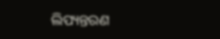ଲିପ୍ୟନ୍ତରଣ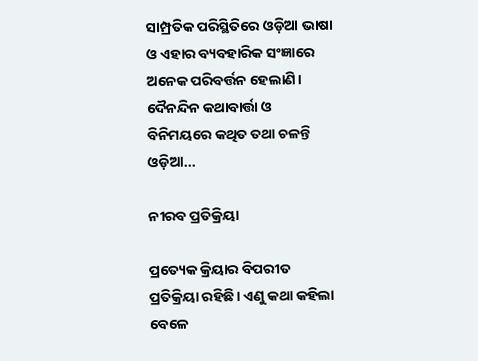ସାମ୍ପ୍ରତିକ ପରିସ୍ଥିତିରେ ଓଡ଼ିଆ ଭାଷା ଓ ଏହାର ବ୍ୟବହାରିକ ସଂଜ୍ଞାରେ ଅନେକ ପରିବର୍ତ୍ତନ ହେଲାଣି। ଦୈନନ୍ଦିନ କଥାବାର୍ତ୍ତା ଓ ବିନିମୟରେ କଥିତ ତଥା ଚଳନ୍ତି ଓଡ଼ିଆ...

ନୀରବ ପ୍ରତିକ୍ରିୟା

ପ୍ରତ୍ୟେକ କ୍ରିୟାର ବିପରୀତ ପ୍ରତିକ୍ରିୟା ରହିଛି। ଏଣୁ କଥା କହିଲା ବେଳେ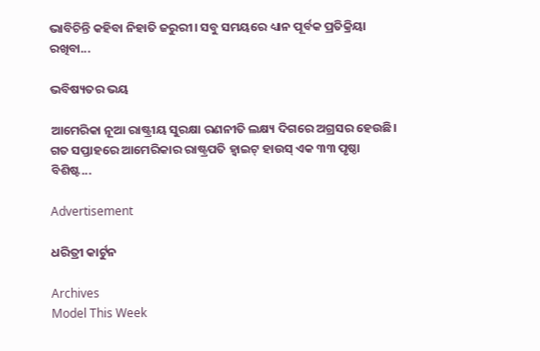ଭାବିଚିନ୍ତି କହିବା ନିହାତି ଜରୁରୀ। ସବୁ ସମୟରେ ଧ୍ୟାନ ପୂର୍ବକ ପ୍ରତିକ୍ରିୟା ରଖିବା...

ଭବିଷ୍ୟତର ଭୟ

ଆମେରିକା ନୂଆ ରାଷ୍ଟ୍ରୀୟ ସୁରକ୍ଷା ରଣନୀତି ଲକ୍ଷ୍ୟ ଦିଗରେ ଅଗ୍ରସର ହେଉଛି। ଗତ ସପ୍ତାହରେ ଆମେରିକାର ରାଷ୍ଟ୍ରପତି ହ୍ବାଇଟ୍‌ ହାଉସ୍‌ ଏକ ୩୩ ପୃଷ୍ଠା ବିଶିଷ୍ଟ...

Advertisement

ଧରିତ୍ରୀ କାର୍ଟୁନ

Archives
Model This Week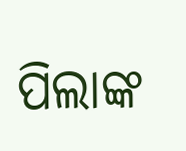ପିଲାଙ୍କ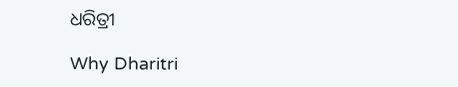ଧରିତ୍ରୀ

Why Dharitri